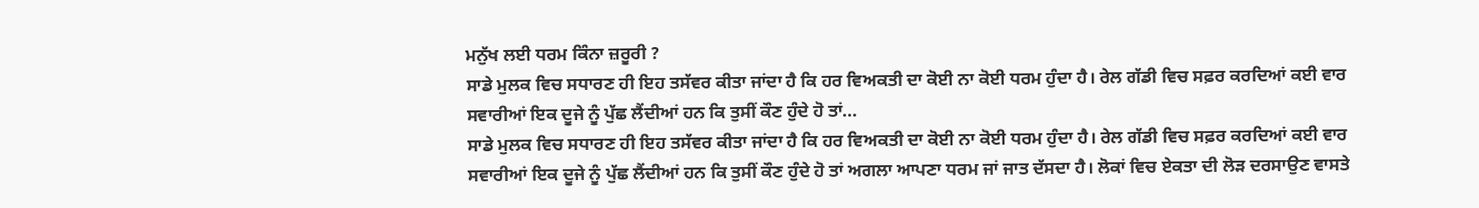ਮਨੁੱਖ ਲਈ ਧਰਮ ਕਿੰਨਾ ਜ਼ਰੂਰੀ ?
ਸਾਡੇ ਮੁਲਕ ਵਿਚ ਸਧਾਰਣ ਹੀ ਇਹ ਤਸੱਵਰ ਕੀਤਾ ਜਾਂਦਾ ਹੈ ਕਿ ਹਰ ਵਿਅਕਤੀ ਦਾ ਕੋਈ ਨਾ ਕੋਈ ਧਰਮ ਹੁੰਦਾ ਹੈ। ਰੇਲ ਗੱਡੀ ਵਿਚ ਸਫ਼ਰ ਕਰਦਿਆਂ ਕਈ ਵਾਰ ਸਵਾਰੀਆਂ ਇਕ ਦੂਜੇ ਨੂੰ ਪੁੱਛ ਲੈਂਦੀਆਂ ਹਨ ਕਿ ਤੁਸੀਂ ਕੌਣ ਹੁੰਦੇ ਹੋ ਤਾਂ...
ਸਾਡੇ ਮੁਲਕ ਵਿਚ ਸਧਾਰਣ ਹੀ ਇਹ ਤਸੱਵਰ ਕੀਤਾ ਜਾਂਦਾ ਹੈ ਕਿ ਹਰ ਵਿਅਕਤੀ ਦਾ ਕੋਈ ਨਾ ਕੋਈ ਧਰਮ ਹੁੰਦਾ ਹੈ। ਰੇਲ ਗੱਡੀ ਵਿਚ ਸਫ਼ਰ ਕਰਦਿਆਂ ਕਈ ਵਾਰ ਸਵਾਰੀਆਂ ਇਕ ਦੂਜੇ ਨੂੰ ਪੁੱਛ ਲੈਂਦੀਆਂ ਹਨ ਕਿ ਤੁਸੀਂ ਕੌਣ ਹੁੰਦੇ ਹੋ ਤਾਂ ਅਗਲਾ ਆਪਣਾ ਧਰਮ ਜਾਂ ਜਾਤ ਦੱਸਦਾ ਹੈ। ਲੋਕਾਂ ਵਿਚ ਏਕਤਾ ਦੀ ਲੋੜ ਦਰਸਾਉਣ ਵਾਸਤੇ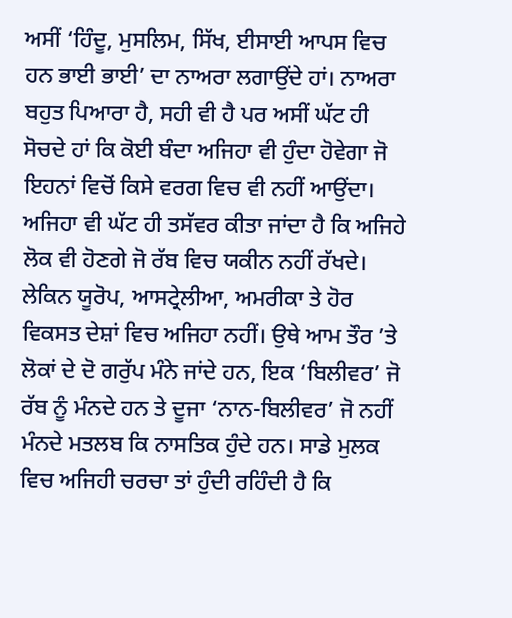ਅਸੀਂ ‘ਹਿੰਦੂ, ਮੁਸਲਿਮ, ਸਿੱਖ, ਈਸਾਈ ਆਪਸ ਵਿਚ ਹਨ ਭਾਈ ਭਾਈ’ ਦਾ ਨਾਅਰਾ ਲਗਾਉਂਦੇ ਹਾਂ। ਨਾਅਰਾ ਬਹੁਤ ਪਿਆਰਾ ਹੈ, ਸਹੀ ਵੀ ਹੈ ਪਰ ਅਸੀਂ ਘੱਟ ਹੀ ਸੋਚਦੇ ਹਾਂ ਕਿ ਕੋਈ ਬੰਦਾ ਅਜਿਹਾ ਵੀ ਹੁੰਦਾ ਹੋਵੇਗਾ ਜੋ ਇਹਨਾਂ ਵਿਚੋਂ ਕਿਸੇ ਵਰਗ ਵਿਚ ਵੀ ਨਹੀਂ ਆਉਂਦਾ। ਅਜਿਹਾ ਵੀ ਘੱਟ ਹੀ ਤਸੱਵਰ ਕੀਤਾ ਜਾਂਦਾ ਹੈ ਕਿ ਅਜਿਹੇ ਲੋਕ ਵੀ ਹੋਣਗੇ ਜੋ ਰੱਬ ਵਿਚ ਯਕੀਨ ਨਹੀਂ ਰੱਖਦੇ। ਲੇਕਿਨ ਯੂਰੋਪ, ਆਸਟ੍ਰੇਲੀਆ, ਅਮਰੀਕਾ ਤੇ ਹੋਰ ਵਿਕਸਤ ਦੇਸ਼ਾਂ ਵਿਚ ਅਜਿਹਾ ਨਹੀਂ। ਉਥੇ ਆਮ ਤੌਰ ’ਤੇ ਲੋਕਾਂ ਦੇ ਦੋ ਗਰੁੱਪ ਮੰਨੇ ਜਾਂਦੇ ਹਨ, ਇਕ ‘ਬਿਲੀਵਰ’ ਜੋ ਰੱਬ ਨੂੰ ਮੰਨਦੇ ਹਨ ਤੇ ਦੂਜਾ ‘ਨਾਨ-ਬਿਲੀਵਰ’ ਜੋ ਨਹੀਂ ਮੰਨਦੇ ਮਤਲਬ ਕਿ ਨਾਸਤਿਕ ਹੁੰਦੇ ਹਨ। ਸਾਡੇ ਮੁਲਕ ਵਿਚ ਅਜਿਹੀ ਚਰਚਾ ਤਾਂ ਹੁੰਦੀ ਰਹਿੰਦੀ ਹੈ ਕਿ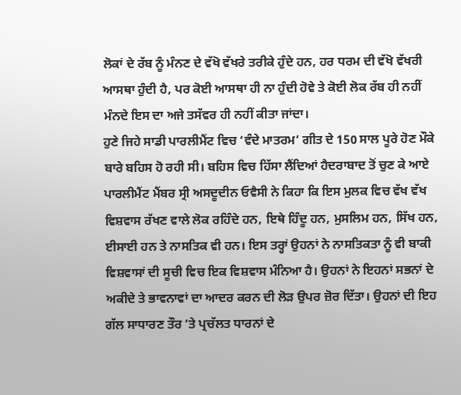ਲੋਕਾਂ ਦੇ ਰੱਬ ਨੂੰ ਮੰਨਣ ਦੇ ਵੱਖੋ ਵੱਖਰੇ ਤਰੀਕੇ ਹੁੰਦੇ ਹਨ, ਹਰ ਧਰਮ ਦੀ ਵੱਖੋ ਵੱਖਰੀ ਆਸਥਾ ਹੁੰਦੀ ਹੈ, ਪਰ ਕੋਈ ਆਸਥਾ ਹੀ ਨਾ ਹੁੰਦੀ ਹੋਵੇ ਤੇ ਕੋਈ ਲੋਕ ਰੱਬ ਹੀ ਨਹੀਂ ਮੰਨਦੇ ਇਸ ਦਾ ਅਜੇ ਤਸੱਵਰ ਹੀ ਨਹੀਂ ਕੀਤਾ ਜਾਂਦਾ।
ਹੁਣੇ ਜਿਹੇ ਸਾਡੀ ਪਾਰਲੀਮੈਂਟ ਵਿਚ ‘ਵੰਦੇ ਮਾਤਰਮ’ ਗੀਤ ਦੇ 150 ਸਾਲ ਪੂਰੇ ਹੋਣ ਮੌਕੇ ਬਾਰੇ ਬਹਿਸ ਹੋ ਰਹੀ ਸੀ। ਬਹਿਸ ਵਿਚ ਹਿੱਸਾ ਲੈਂਦਿਆਂ ਹੈਦਰਾਬਾਦ ਤੋਂ ਚੁਣ ਕੇ ਆਏ ਪਾਰਲੀਮੈਂਟ ਮੈਂਬਰ ਸ੍ਰੀ ਅਸਦੂਦੀਨ ਓਵੈਸੀ ਨੇ ਕਿਹਾ ਕਿ ਇਸ ਮੁਲਕ ਵਿਚ ਵੱਖ ਵੱਖ ਵਿਸ਼ਵਾਸ ਰੱਖਣ ਵਾਲੇ ਲੋਕ ਰਹਿੰਦੇ ਹਨ, ਇਥੇ ਹਿੰਦੂ ਹਨ, ਮੁਸਲਿਮ ਹਨ, ਸਿੱਖ ਹਨ, ਈਸਾਈ ਹਨ ਤੇ ਨਾਸਤਿਕ ਵੀ ਹਨ। ਇਸ ਤਰ੍ਹਾਂ ਉਹਨਾਂ ਨੇ ਨਾਸਤਿਕਤਾ ਨੂੰ ਵੀ ਬਾਕੀ ਵਿਸ਼ਵਾਸਾਂ ਦੀ ਸੂਚੀ ਵਿਚ ਇਕ ਵਿਸ਼ਵਾਸ ਮੰਨਿਆ ਹੈ। ਉਹਨਾਂ ਨੇ ਇਹਨਾਂ ਸਭਨਾਂ ਦੇ ਅਕੀਦੇ ਤੇ ਭਾਵਨਾਵਾਂ ਦਾ ਆਦਰ ਕਰਨ ਦੀ ਲੋੜ ਉਪਰ ਜ਼ੋਰ ਦਿੱਤਾ। ਉਹਨਾਂ ਦੀ ਇਹ ਗੱਲ ਸਾਧਾਰਣ ਤੌਰ ’ਤੇ ਪ੍ਰਚੱਲਤ ਧਾਰਨਾਂ ਦੇ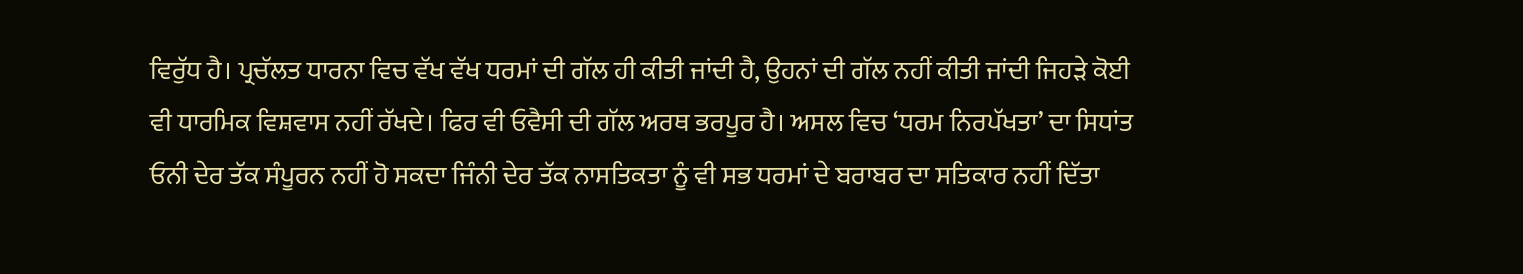ਵਿਰੁੱਧ ਹੈ। ਪ੍ਰਚੱਲਤ ਧਾਰਨਾ ਵਿਚ ਵੱਖ ਵੱਖ ਧਰਮਾਂ ਦੀ ਗੱਲ ਹੀ ਕੀਤੀ ਜਾਂਦੀ ਹੈ, ਉਹਨਾਂ ਦੀ ਗੱਲ ਨਹੀਂ ਕੀਤੀ ਜਾਂਦੀ ਜਿਹੜੇ ਕੋਈ ਵੀ ਧਾਰਮਿਕ ਵਿਸ਼ਵਾਸ ਨਹੀਂ ਰੱਖਦੇ। ਫਿਰ ਵੀ ਓਵੈਸੀ ਦੀ ਗੱਲ ਅਰਥ ਭਰਪੂਰ ਹੈ। ਅਸਲ ਵਿਚ ‘ਧਰਮ ਨਿਰਪੱਖਤਾ’ ਦਾ ਸਿਧਾਂਤ ਓਨੀ ਦੇਰ ਤੱਕ ਸੰਪੂਰਨ ਨਹੀਂ ਹੋ ਸਕਦਾ ਜਿੰਨੀ ਦੇਰ ਤੱਕ ਨਾਸਤਿਕਤਾ ਨੂੰ ਵੀ ਸਭ ਧਰਮਾਂ ਦੇ ਬਰਾਬਰ ਦਾ ਸਤਿਕਾਰ ਨਹੀਂ ਦਿੱਤਾ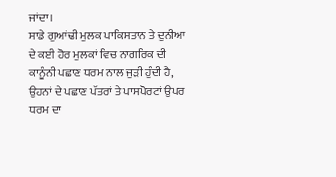ਜਾਂਦਾ।
ਸਾਡੇ ਗੁਆਂਢੀ ਮੁਲਕ ਪਾਕਿਸਤਾਨ ਤੇ ਦੁਨੀਆ ਦੇ ਕਈ ਹੋਰ ਮੁਲਕਾਂ ਵਿਚ ਨਾਗਰਿਕ ਦੀ ਕਾਨੂੰਨੀ ਪਛਾਣ ਧਰਮ ਨਾਲ ਜੁੜੀ ਹੁੰਦੀ ਹੈ, ਉਹਨਾਂ ਦੇ ਪਛਾਣ ਪੱਤਰਾਂ ਤੇ ਪਾਸਪੋਰਟਾਂ ਉਪਰ ਧਰਮ ਦਾ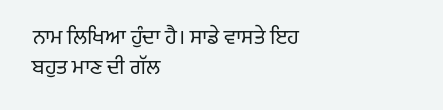ਨਾਮ ਲਿਖਿਆ ਹੁੰਦਾ ਹੈ। ਸਾਡੇ ਵਾਸਤੇ ਇਹ ਬਹੁਤ ਮਾਣ ਦੀ ਗੱਲ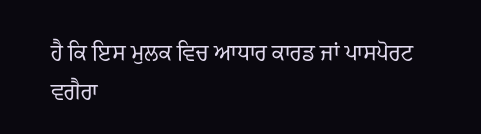ਹੈ ਕਿ ਇਸ ਮੁਲਕ ਵਿਚ ਆਧਾਰ ਕਾਰਡ ਜਾਂ ਪਾਸਪੋਰਟ ਵਗੈਰਾ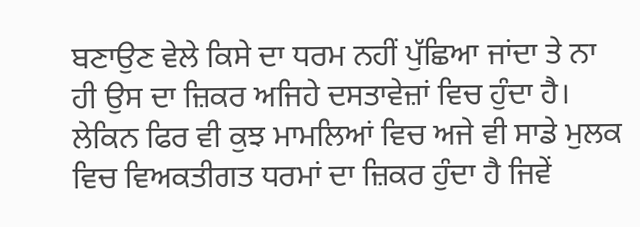ਬਣਾਉਣ ਵੇਲੇ ਕਿਸੇ ਦਾ ਧਰਮ ਨਹੀਂ ਪੁੱਛਿਆ ਜਾਂਦਾ ਤੇ ਨਾ ਹੀ ਉਸ ਦਾ ਜ਼ਿਕਰ ਅਜਿਹੇ ਦਸਤਾਵੇਜ਼ਾਂ ਵਿਚ ਹੁੰਦਾ ਹੈ। ਲੇਕਿਨ ਫਿਰ ਵੀ ਕੁਝ ਮਾਮਲਿਆਂ ਵਿਚ ਅਜੇ ਵੀ ਸਾਡੇ ਮੁਲਕ ਵਿਚ ਵਿਅਕਤੀਗਤ ਧਰਮਾਂ ਦਾ ਜ਼ਿਕਰ ਹੁੰਦਾ ਹੈ ਜਿਵੇਂ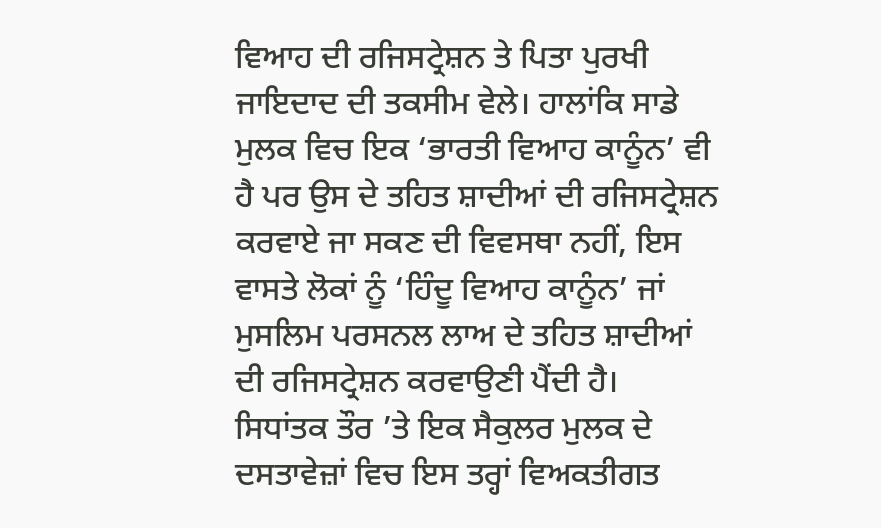ਵਿਆਹ ਦੀ ਰਜਿਸਟ੍ਰੇਸ਼ਨ ਤੇ ਪਿਤਾ ਪੁਰਖੀ ਜਾਇਦਾਦ ਦੀ ਤਕਸੀਮ ਵੇਲੇ। ਹਾਲਾਂਕਿ ਸਾਡੇ ਮੁਲਕ ਵਿਚ ਇਕ ‘ਭਾਰਤੀ ਵਿਆਹ ਕਾਨੂੰਨ’ ਵੀ ਹੈ ਪਰ ਉਸ ਦੇ ਤਹਿਤ ਸ਼ਾਦੀਆਂ ਦੀ ਰਜਿਸਟ੍ਰੇਸ਼ਨ ਕਰਵਾਏ ਜਾ ਸਕਣ ਦੀ ਵਿਵਸਥਾ ਨਹੀਂ, ਇਸ ਵਾਸਤੇ ਲੋਕਾਂ ਨੂੰ ‘ਹਿੰਦੂ ਵਿਆਹ ਕਾਨੂੰਨ’ ਜਾਂ ਮੁਸਲਿਮ ਪਰਸਨਲ ਲਾਅ ਦੇ ਤਹਿਤ ਸ਼ਾਦੀਆਂ ਦੀ ਰਜਿਸਟ੍ਰੇਸ਼ਨ ਕਰਵਾਉਣੀ ਪੈਂਦੀ ਹੈ।
ਸਿਧਾਂਤਕ ਤੌਰ ’ਤੇ ਇਕ ਸੈਕੁਲਰ ਮੁਲਕ ਦੇ ਦਸਤਾਵੇਜ਼ਾਂ ਵਿਚ ਇਸ ਤਰ੍ਹਾਂ ਵਿਅਕਤੀਗਤ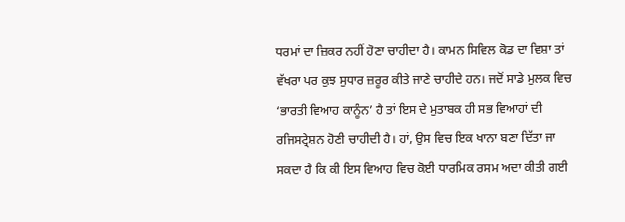ਧਰਮਾਂ ਦਾ ਜ਼ਿਕਰ ਨਹੀਂ ਹੋਣਾ ਚਾਹੀਦਾ ਹੈ। ਕਾਮਨ ਸਿਵਿਲ ਕੋਡ ਦਾ ਵਿਸ਼ਾ ਤਾਂ ਵੱਖਰਾ ਪਰ ਕੁਝ ਸੁਧਾਰ ਜ਼ਰੂਰ ਕੀਤੇ ਜਾਣੇ ਚਾਹੀਦੇ ਹਨ। ਜਦੋਂ ਸਾਡੇ ਮੁਲਕ ਵਿਚ ‘ਭਾਰਤੀ ਵਿਆਹ ਕਾਨੂੰਨ’ ਹੈ ਤਾਂ ਇਸ ਦੇ ਮੁਤਾਬਕ ਹੀ ਸਭ ਵਿਆਹਾਂ ਦੀ ਰਜਿਸਟ੍ਰੇਸ਼ਨ ਹੋਣੀ ਚਾਹੀਦੀ ਹੈ। ਹਾਂ, ਉਸ ਵਿਚ ਇਕ ਖਾਨਾ ਬਣਾ ਦਿੱਤਾ ਜਾ ਸਕਦਾ ਹੈ ਕਿ ਕੀ ਇਸ ਵਿਆਹ ਵਿਚ ਕੋਈ ਧਾਰਮਿਕ ਰਸਮ ਅਦਾ ਕੀਤੀ ਗਈ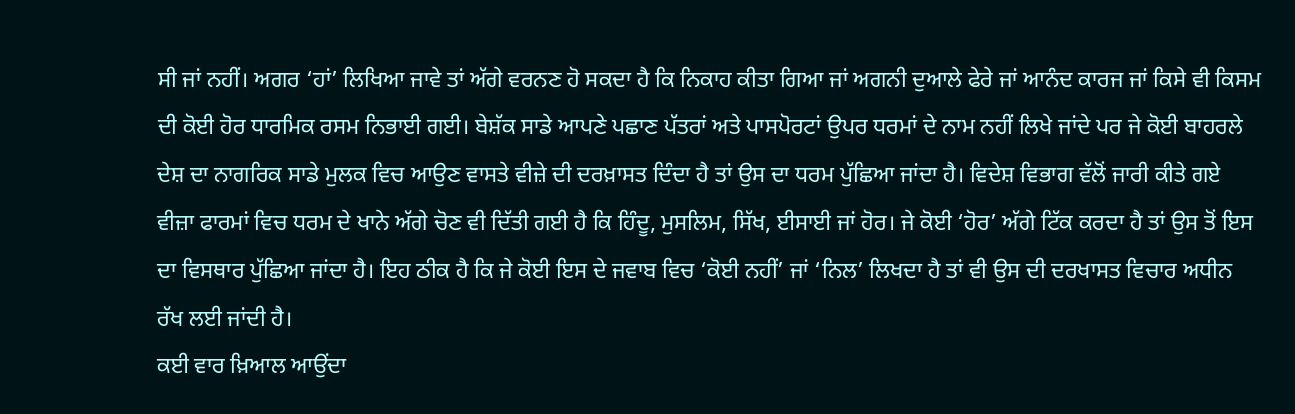ਸੀ ਜਾਂ ਨਹੀਂ। ਅਗਰ ‘ਹਾਂ’ ਲਿਖਿਆ ਜਾਵੇ ਤਾਂ ਅੱਗੇ ਵਰਨਣ ਹੋ ਸਕਦਾ ਹੈ ਕਿ ਨਿਕਾਹ ਕੀਤਾ ਗਿਆ ਜਾਂ ਅਗਨੀ ਦੁਆਲੇ ਫੇਰੇ ਜਾਂ ਆਨੰਦ ਕਾਰਜ ਜਾਂ ਕਿਸੇ ਵੀ ਕਿਸਮ ਦੀ ਕੋਈ ਹੋਰ ਧਾਰਮਿਕ ਰਸਮ ਨਿਭਾਈ ਗਈ। ਬੇਸ਼ੱਕ ਸਾਡੇ ਆਪਣੇ ਪਛਾਣ ਪੱਤਰਾਂ ਅਤੇ ਪਾਸਪੋਰਟਾਂ ਉਪਰ ਧਰਮਾਂ ਦੇ ਨਾਮ ਨਹੀਂ ਲਿਖੇ ਜਾਂਦੇ ਪਰ ਜੇ ਕੋਈ ਬਾਹਰਲੇ ਦੇਸ਼ ਦਾ ਨਾਗਰਿਕ ਸਾਡੇ ਮੁਲਕ ਵਿਚ ਆਉਣ ਵਾਸਤੇ ਵੀਜ਼ੇ ਦੀ ਦਰਖ਼ਾਸਤ ਦਿੰਦਾ ਹੈ ਤਾਂ ਉਸ ਦਾ ਧਰਮ ਪੁੱਛਿਆ ਜਾਂਦਾ ਹੈ। ਵਿਦੇਸ਼ ਵਿਭਾਗ ਵੱਲੋਂ ਜਾਰੀ ਕੀਤੇ ਗਏ ਵੀਜ਼ਾ ਫਾਰਮਾਂ ਵਿਚ ਧਰਮ ਦੇ ਖਾਨੇ ਅੱਗੇ ਚੋਣ ਵੀ ਦਿੱਤੀ ਗਈ ਹੈ ਕਿ ਹਿੰਦੂ, ਮੁਸਲਿਮ, ਸਿੱਖ, ਈਸਾਈ ਜਾਂ ਹੋਰ। ਜੇ ਕੋਈ ‘ਹੋਰ’ ਅੱਗੇ ਟਿੱਕ ਕਰਦਾ ਹੈ ਤਾਂ ਉਸ ਤੋਂ ਇਸ ਦਾ ਵਿਸਥਾਰ ਪੁੱਛਿਆ ਜਾਂਦਾ ਹੈ। ਇਹ ਠੀਕ ਹੈ ਕਿ ਜੇ ਕੋਈ ਇਸ ਦੇ ਜਵਾਬ ਵਿਚ ‘ਕੋਈ ਨਹੀਂ’ ਜਾਂ ‘ਨਿਲ’ ਲਿਖਦਾ ਹੈ ਤਾਂ ਵੀ ਉਸ ਦੀ ਦਰਖਾਸਤ ਵਿਚਾਰ ਅਧੀਨ ਰੱਖ ਲਈ ਜਾਂਦੀ ਹੈ।
ਕਈ ਵਾਰ ਖ਼ਿਆਲ ਆਉਂਦਾ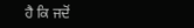ਹੈ ਕਿ ਜਦੋਂ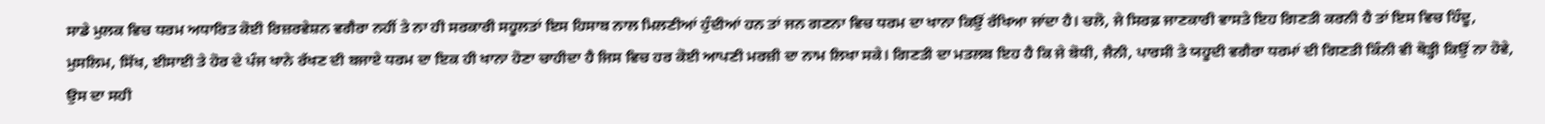ਸਾਡੇ ਮੁਲਕ ਵਿਚ ਧਰਮ ਅਧਾਰਿਤ ਕੋਈ ਰਿਜ਼ਰਵੇਸ਼ਨ ਵਗੈਰਾ ਨਹੀਂ ਤੇ ਨਾ ਹੀ ਸਰਕਾਰੀ ਸਹੂਲਤਾਂ ਇਸ ਹਿਸਾਬ ਨਾਲ ਮਿਲਣੀਆਂ ਹੁੰਦੀਆਂ ਹਨ ਤਾਂ ਜਨ ਗਣਨਾ ਵਿਚ ਧਰਮ ਦਾ ਖਾਨਾ ਕਿਉਂ ਰੱਖਿਆ ਜਾਂਦਾ ਹੈ। ਚਲੋ, ਜੇ ਸਿਰਫ਼ ਜਾਣਕਾਰੀ ਵਾਸਤੇ ਇਹ ਗਿਣਤੀ ਕਰਨੀ ਹੈ ਤਾਂ ਇਸ ਵਿਚ ਹਿੰਦੂ, ਮੁਸਲਿਮ, ਸਿੱਖ, ਈਸਾਈ ਤੇ ਹੋਰ ਦੇ ਪੰਜ ਖਾਨੇ ਰੱਖਣ ਦੀ ਬਜਾਏ ਧਰਮ ਦਾ ਇਕ ਹੀ ਖਾਨਾ ਹੋਣਾ ਚਾਹੀਦਾ ਹੈ ਜਿਸ ਵਿਚ ਹਰ ਕੋਈ ਆਪਣੀ ਮਰਜ਼ੀ ਦਾ ਨਾਮ ਲਿਖਾ ਸਕੇ। ਗਿਣਤੀ ਦਾ ਮਤਲਬ ਇਹ ਹੈ ਕਿ ਜੇ ਬੋਧੀ, ਜੈਨੀ, ਪਾਰਸੀ ਤੇ ਯਹੂਦੀ ਵਗੈਰਾ ਧਰਮਾਂ ਦੀ ਗਿਣਤੀ ਕਿੰਨੀ ਵੀ ਥੋੜ੍ਹੀ ਕਿਉਂ ਨਾ ਹੋਵੇ, ਉਸ ਦਾ ਸਹੀ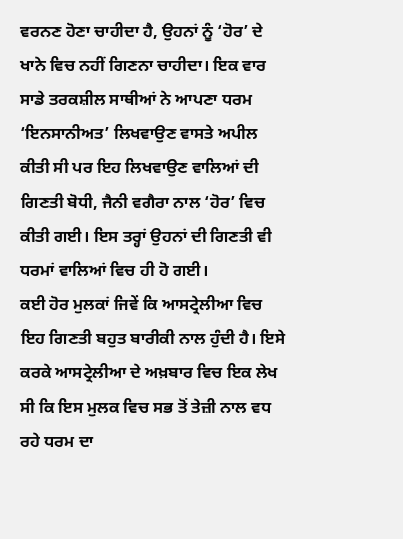ਵਰਨਣ ਹੋਣਾ ਚਾਹੀਦਾ ਹੈ, ਉਹਨਾਂ ਨੂੰ ‘ਹੋਰ’ ਦੇ ਖਾਨੇ ਵਿਚ ਨਹੀਂ ਗਿਣਨਾ ਚਾਹੀਦਾ। ਇਕ ਵਾਰ ਸਾਡੇ ਤਰਕਸ਼ੀਲ ਸਾਥੀਆਂ ਨੇ ਆਪਣਾ ਧਰਮ ‘ਇਨਸਾਨੀਅਤ’ ਲਿਖਵਾਉਣ ਵਾਸਤੇ ਅਪੀਲ ਕੀਤੀ ਸੀ ਪਰ ਇਹ ਲਿਖਵਾਉਣ ਵਾਲਿਆਂ ਦੀ ਗਿਣਤੀ ਬੋਧੀ, ਜੈਨੀ ਵਗੈਰਾ ਨਾਲ ‘ਹੋਰ’ ਵਿਚ ਕੀਤੀ ਗਈ। ਇਸ ਤਰ੍ਹਾਂ ਉਹਨਾਂ ਦੀ ਗਿਣਤੀ ਵੀ ਧਰਮਾਂ ਵਾਲਿਆਂ ਵਿਚ ਹੀ ਹੋ ਗਈ।
ਕਈ ਹੋਰ ਮੁਲਕਾਂ ਜਿਵੇਂ ਕਿ ਆਸਟ੍ਰੇਲੀਆ ਵਿਚ ਇਹ ਗਿਣਤੀ ਬਹੁਤ ਬਾਰੀਕੀ ਨਾਲ ਹੁੰਦੀ ਹੈ। ਇਸੇ ਕਰਕੇ ਆਸਟ੍ਰੇਲੀਆ ਦੇ ਅਖ਼ਬਾਰ ਵਿਚ ਇਕ ਲੇਖ ਸੀ ਕਿ ਇਸ ਮੁਲਕ ਵਿਚ ਸਭ ਤੋਂ ਤੇਜ਼ੀ ਨਾਲ ਵਧ ਰਹੇ ਧਰਮ ਦਾ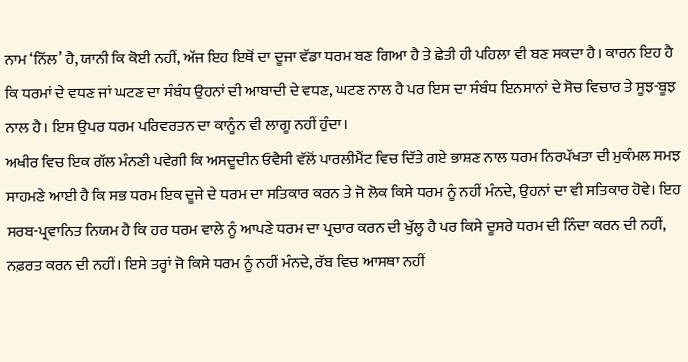ਨਾਮ ‘ਨਿੱਲ’ ਹੈ, ਯਾਨੀ ਕਿ ਕੋਈ ਨਹੀਂ, ਅੱਜ ਇਹ ਇਥੋਂ ਦਾ ਦੂਜਾ ਵੱਡਾ ਧਰਮ ਬਣ ਗਿਆ ਹੈ ਤੇ ਛੇਤੀ ਹੀ ਪਹਿਲਾ ਵੀ ਬਣ ਸਕਦਾ ਹੈ। ਕਾਰਨ ਇਹ ਹੈ ਕਿ ਧਰਮਾਂ ਦੇ ਵਧਣ ਜਾਂ ਘਟਣ ਦਾ ਸੰਬੰਧ ਉਹਨਾਂ ਦੀ ਆਬਾਦੀ ਦੇ ਵਧਣ, ਘਟਣ ਨਾਲ ਹੈ ਪਰ ਇਸ ਦਾ ਸੰਬੰਧ ਇਨਸਾਨਾਂ ਦੇ ਸੋਚ ਵਿਚਾਰ ਤੇ ਸੂਝ-ਬੂਝ ਨਾਲ ਹੈ। ਇਸ ਉਪਰ ਧਰਮ ਪਰਿਵਰਤਨ ਦਾ ਕਾਨੂੰਨ ਵੀ ਲਾਗੂ ਨਹੀਂ ਹੁੰਦਾ।
ਅਖੀਰ ਵਿਚ ਇਕ ਗੱਲ ਮੰਨਣੀ ਪਵੇਗੀ ਕਿ ਅਸਦੂਦੀਨ ਓਵੈਸੀ ਵੱਲੋਂ ਪਾਰਲੀਮੈਂਟ ਵਿਚ ਦਿੱਤੇ ਗਏ ਭਾਸ਼ਣ ਨਾਲ ਧਰਮ ਨਿਰਪੱਖਤਾ ਦੀ ਮੁਕੰਮਲ ਸਮਝ ਸਾਹਮਣੇ ਆਈ ਹੈ ਕਿ ਸਭ ਧਰਮ ਇਕ ਦੂਜੇ ਦੇ ਧਰਮ ਦਾ ਸਤਿਕਾਰ ਕਰਨ ਤੇ ਜੋ ਲੋਕ ਕਿਸੇ ਧਰਮ ਨੂੰ ਨਹੀਂ ਮੰਨਦੇ, ਉਹਨਾਂ ਦਾ ਵੀ ਸਤਿਕਾਰ ਹੋਵੇ। ਇਹ ਸਰਬ-ਪ੍ਰਵਾਨਿਤ ਨਿਯਮ ਹੈ ਕਿ ਹਰ ਧਰਮ ਵਾਲੇ ਨੂੰ ਆਪਣੇ ਧਰਮ ਦਾ ਪ੍ਰਚਾਰ ਕਰਨ ਦੀ ਖੁੱਲ੍ਹ ਹੈ ਪਰ ਕਿਸੇ ਦੂਸਰੇ ਧਰਮ ਦੀ ਨਿੰਦਾ ਕਰਨ ਦੀ ਨਹੀਂ, ਨਫ਼ਰਤ ਕਰਨ ਦੀ ਨਹੀਂ। ਇਸੇ ਤਰ੍ਹਾਂ ਜੋ ਕਿਸੇ ਧਰਮ ਨੂੰ ਨਹੀਂ ਮੰਨਦੇ, ਰੱਬ ਵਿਚ ਆਸਥਾ ਨਹੀਂ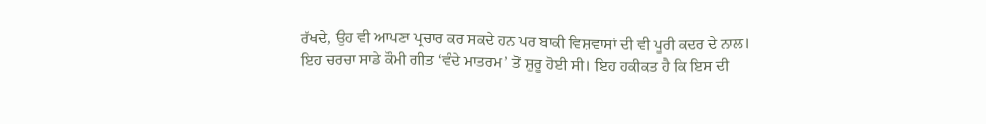ਰੱਖਦੇ, ਉਹ ਵੀ ਆਪਣਾ ਪ੍ਰਚਾਰ ਕਰ ਸਕਦੇ ਹਨ ਪਰ ਬਾਕੀ ਵਿਸ਼ਵਾਸਾਂ ਦੀ ਵੀ ਪੂਰੀ ਕਦਰ ਦੇ ਨਾਲ।
ਇਹ ਚਰਚਾ ਸਾਡੇ ਕੌਮੀ ਗੀਤ ‘ਵੰਦੇ ਮਾਤਰਮ’ ਤੋਂ ਸ਼ੁਰੂ ਹੋਈ ਸੀ। ਇਹ ਹਕੀਕਤ ਹੈ ਕਿ ਇਸ ਦੀ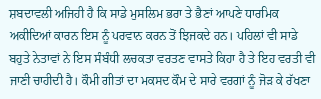ਸ਼ਬਦਾਵਲੀ ਅਜਿਹੀ ਹੈ ਕਿ ਸਾਡੇ ਮੁਸਲਿਮ ਭਰਾ ਤੇ ਭੈਣਾਂ ਆਪਣੇ ਧਾਰਮਿਕ ਅਕੀਦਿਆਂ ਕਾਰਨ ਇਸ ਨੂੰ ਪਰਵਾਨ ਕਰਨ ਤੋਂ ਝਿਜਕਦੇ ਹਨ। ਪਹਿਲਾਂ ਵੀ ਸਾਡੇ ਬਹੁਤੇ ਨੇਤਾਵਾਂ ਨੇ ਇਸ ਸੰਬੰਧੀ ਲਚਕਤਾ ਵਰਤਣ ਵਾਸਤੇ ਕਿਹਾ ਹੈ ਤੇ ਇਹ ਵਰਤੀ ਵੀ ਜਾਣੀ ਚਾਹੀਦੀ ਹੈ। ਕੌਮੀ ਗੀਤਾਂ ਦਾ ਮਕਸਦ ਕੌਮ ਦੇ ਸਾਰੇ ਵਰਗਾਂ ਨੂੰ ਜੋੜ ਕੇ ਰੱਖਣਾ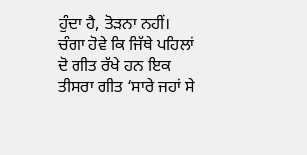ਹੁੰਦਾ ਹੈ, ਤੋੜਨਾ ਨਹੀਂ। ਚੰਗਾ ਹੋਵੇ ਕਿ ਜਿੱਥੇ ਪਹਿਲਾਂ ਦੋ ਗੀਤ ਰੱਖੇ ਹਨ ਇਕ ਤੀਸਰਾ ਗੀਤ ‘ਸਾਰੇ ਜਹਾਂ ਸੇ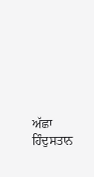ਅੱਛਾ ਹਿੰਦੁਸਤਾਨ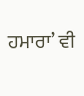ਹਮਾਰਾ’ ਵੀ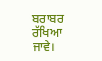ਬਰਾਬਰ ਰੱਖਿਆ ਜਾਵੇ।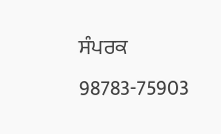ਸੰਪਰਕ 98783-75903